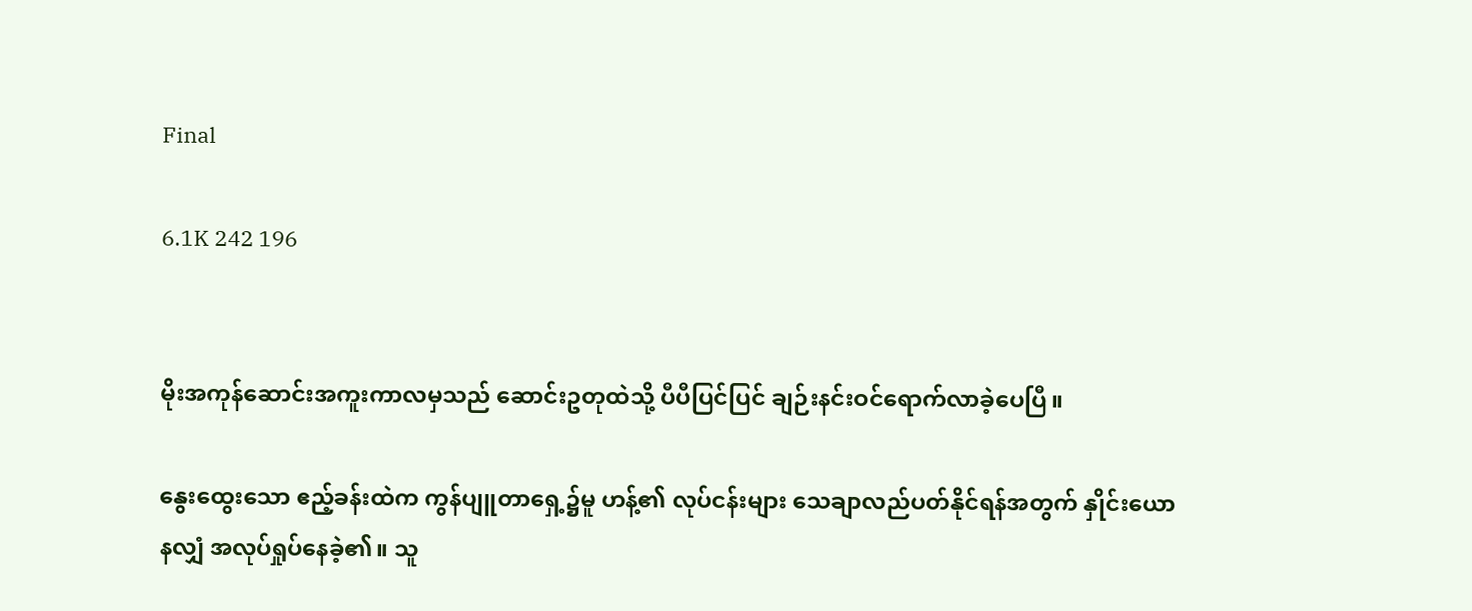Final

6.1K 242 196


မိုးအကုန်ဆောင်းအကူးကာလမှသည် ဆောင်းဥတုထဲသို့ ပီပီပြင်ပြင် ချဉ်းနင်းဝင်ရောက်လာခဲ့ပေပြီ။

နွေးထွေးသော ဧည့်ခန်းထဲက ကွန်ပျူတာရှေ့၌မူ ဟန့်၏ လုပ်ငန်းများ သေချာလည်ပတ်နိုင်ရန်အတွက် နှိုင်းယောနလျှံ အလုပ်ရှုပ်နေခဲ့၏။ သူ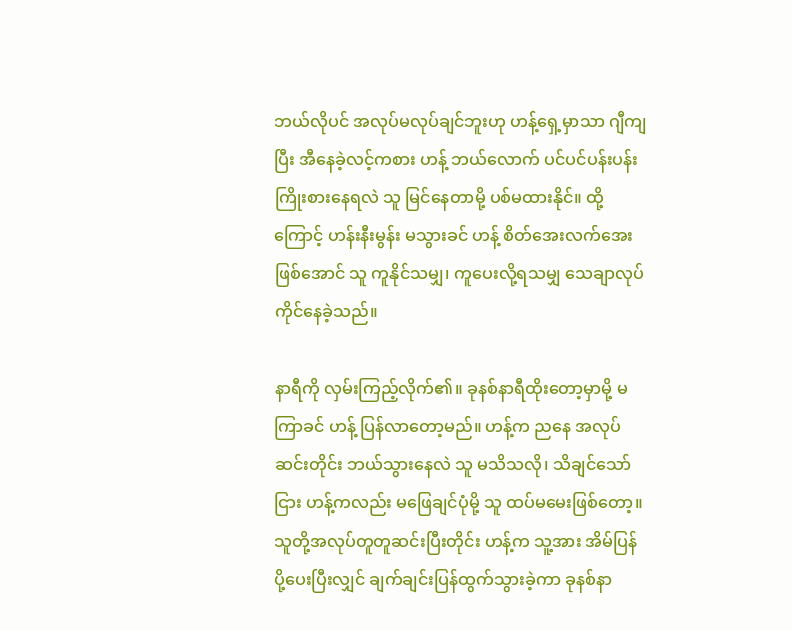ဘယ်လိုပင် အလုပ်မလုပ်ချင်ဘူးဟု ဟန့်ရှေ့မှာသာ ဂျီကျပြီး အီနေခဲ့လင့်ကစား ဟန့် ဘယ်လောက် ပင်ပင်ပန်းပန်း ကြိုးစားနေရလဲ သူ မြင်နေတာမို့ ပစ်မထားနိုင်။ ထို့ကြောင့် ဟန်းနီးမွန်း မသွားခင် ဟန့် စိတ်အေးလက်အေးဖြစ်အောင် သူ ကူနိုင်သမျှ၊ ကူပေးလို့ရသမျှ သေချာလုပ်ကိုင်နေခဲ့သည်။

နာရီကို လှမ်းကြည့်လိုက်၏။ ခုနစ်နာရီထိုးတော့မှာမို့ မကြာခင် ဟန့် ပြန်လာတော့မည်။ ဟန့်က ညနေ အလုပ်ဆင်းတိုင်း ဘယ်သွားနေလဲ သူ မသိသလို၊ သိချင်‌သော်ငြား ဟန့်ကလည်း မဖြေချင်ပုံမို့ သူ ထပ်မမေးဖြစ်တော့။ သူတို့အလုပ်တူတူဆင်းပြီးတိုင်း ဟန့်က သူ့အား အိမ်ပြန်ပို့ပေးပြီးလျှင် ချက်ချင်းပြန်ထွက်သွားခဲ့ကာ ခုနစ်နာ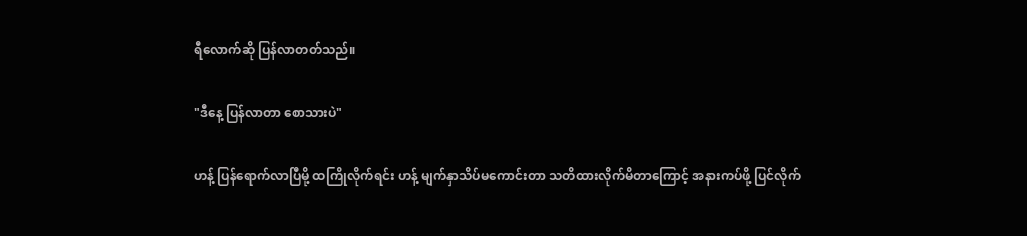ရီလောက်ဆို ပြန်လာတတ်သည်။

"ဒီနေ့ ပြန်လာတာ စောသားပဲ"

ဟန့် ပြန်ရောက်လာပြီမို့ ထကြိုလိုက်ရင်း ဟန့် မျက်နှာသိပ်မကောင်းတာ သတိထားလိုက်မိတာကြောင့် အနားကပ်ဖို့ ပြင်လိုက်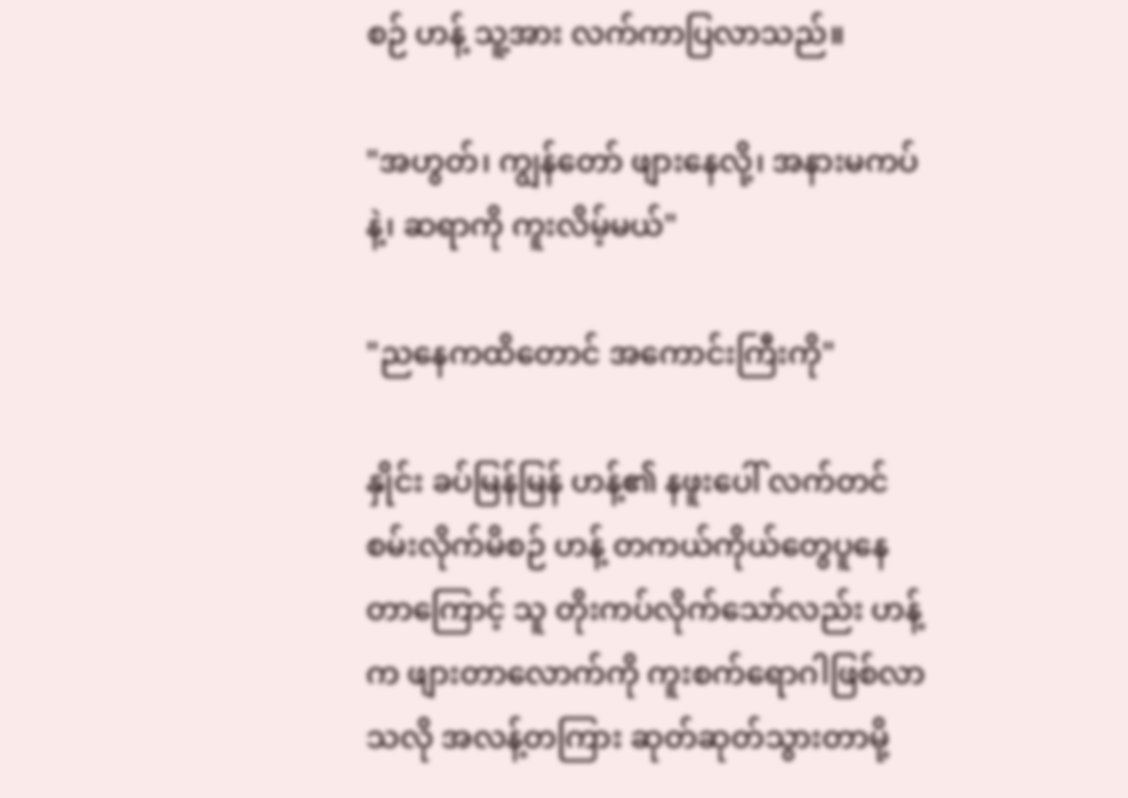စဉ် ဟန့် သူ့အား လက်ကာပြလာသည်။

"အဟွတ်၊ ကျွန်တော် ဖျားနေလို့၊ အနားမကပ်နဲ့၊ ဆရာကို ကူးလိမ့်မယ်"

"ညနေကထိတောင် အကောင်းကြီးကို"

နှိုင်း ခပ်မြန်မြန် ဟန့်၏ နဖူးပေါ် လက်တင်စမ်းလိုက်မိစဉ် ဟန့် တကယ်ကိုယ်တွေပူ‌နေတာကြောင့် သူ တိုးကပ်လိုက်သော်လည်း ဟန့်က ဖျားတာလောက်ကို ကူးစက်ရောဂါဖြစ်လာသလို အလန့်တကြား ဆုတ်ဆုတ်သွားတာမို့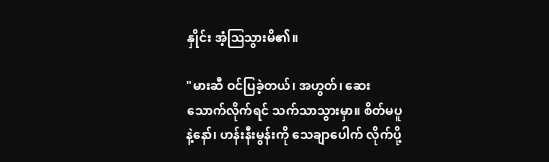နှိုင်း အံ့ဩသွားမိ၏။

"မားဆီ ဝင်ပြခဲ့တယ်၊ အဟွတ်၊ ဆေးသောက်လိုက်ရင် သက်သာသွားမှာ။ စိတ်မပူနဲ့နော်၊ ဟန်းနီးမွန်းကို သေချာပေါက် လိုက်ပို့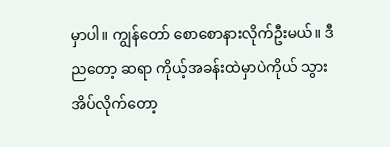မှာပါ။ ကျွန်တော် စောစောနားလိုက်ဦးမယ်။ ဒီညတော့ ဆရာ ကိုယ့်အခန်းထဲမှာပဲကိုယ် သွားအိပ်လိုက်တော့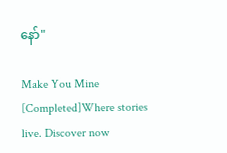နော်"

Make You Mine [Completed]Where stories live. Discover now